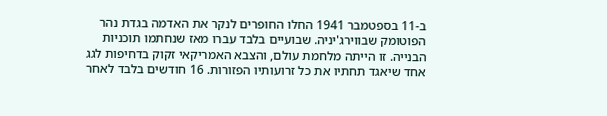ב-11 בספטמבר 1941 החלו החופרים לנקר את האדמה בגדת נהר הפוטומק שבווירג'יניה. שבועיים בלבד עברו מאז שנחתמו תוכניות הבנייה. זו הייתה מלחמת עולם, והצבא האמריקאי זקוק בדחיפות לגג אחד שיאגד תחתיו את כל זרועותיו הפזורות. 16 חודשים בלבד לאחר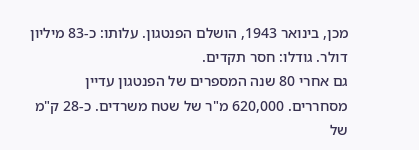מכן, בינואר 1943, הושלם הפנטגון. עלותו: כ-83 מיליון דולר. גודלו: חסר תקדים.
גם אחרי 80 שנה המספרים של הפנטגון עדיין מסחררים. 620,000 מ"ר של שטח משרדים. כ-28 ק"מ של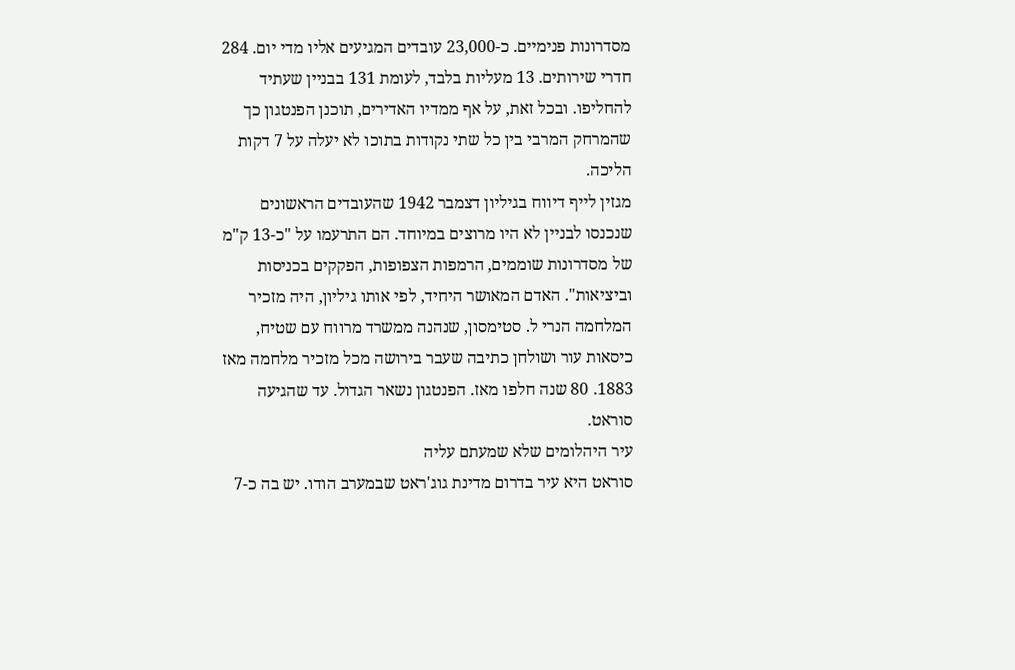מסדרונות פנימיים. כ-23,000 עובדים המגיעים אליו מדי יום. 284 חדרי שירותים. 13 מעליות בלבד, לעומת 131 בבניין שעתיד להחליפו. ובכל זאת, על אף ממדיו האדירים, תוכנן הפנטגון כך שהמרחק המרבי בין כל שתי נקודות בתוכו לא יעלה על 7 דקות הליכה.
מגזין לייף דיווח בגיליון דצמבר 1942 שהעובדים הראשונים שנכנסו לבניין לא היו מרוצים במיוחד. הם התרעמו על "כ-13 ק"מ של מסדרונות שוממים, הרמפות הצפופות, הפקקים בכניסות וביציאות". האדם המאושר היחיד, לפי אותו גיליון, היה מזכיר המלחמה הנרי ל. סטימסון, שנהנה ממשרד מרווח עם שטיח, כיסאות עור ושולחן כתיבה שעבר בירושה מכל מזכיר מלחמה מאז 1883. 80 שנה חלפו מאז. הפנטגון נשאר הגדול. עד שהגיעה סוראט.
עיר היהלומים שלא שמעתם עליה
סוראט היא עיר בדרום מדינת גוג'ראט שבמערב הודו. יש בה כ-7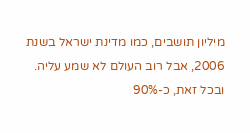מיליון תושבים, כמו מדינת ישראל בשנת 2006, אבל רוב העולם לא שמע עליה. ובכל זאת, כ-90%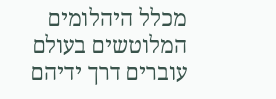מכלל היהלומים המלוטשים בעולם עוברים דרך ידיהם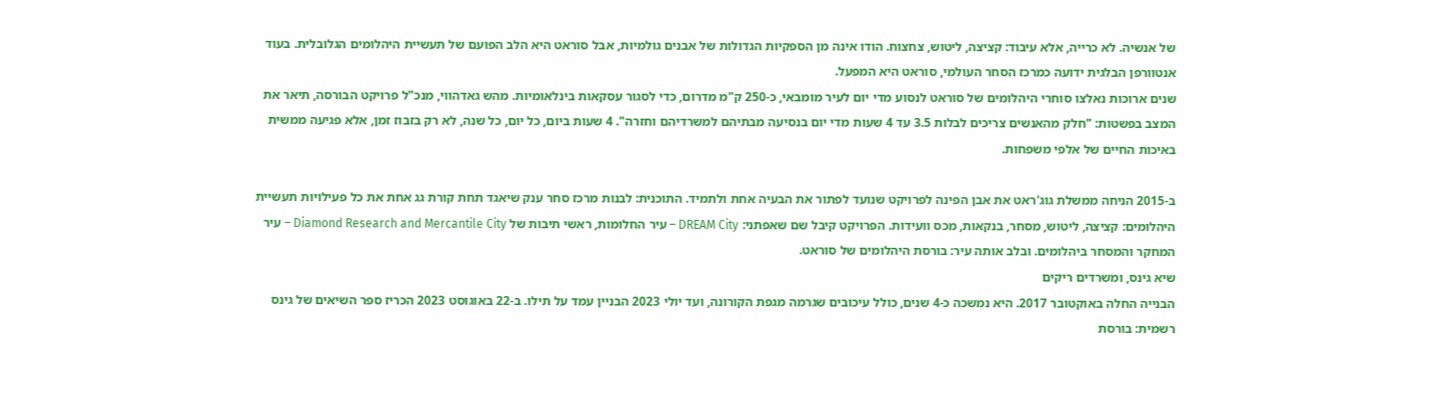של אנשיה. לא כרייה, אלא עיבוד: קציצה, ליטוש, צחצוח. הודו אינה מן הספקיות הגדולות של אבנים גולמיות, אבל סוראט היא הלב הפועם של תעשיית היהלומים הגלובלית. בעוד אנטוורפן הבלגית ידועה כמרכז הסחר העולמי, סוראט היא המפעל.
שנים ארוכות נאלצו סוחרי היהלומים של סוראט לנסוע מדי יום לעיר מומבאי, כ-250 ק"מ מדרום, כדי לסגור עסקאות בינלאומיות. מהש גאדהווי, מנכ"ל פרויקט הבורסה, תיאר את המצב בפשטות: "חלק מהאנשים צריכים לבלות 3.5 עד 4 שעות מדי יום בנסיעה מבתיהם למשרדיהם וחזרה". 4 שעות ביום, כל יום, כל שנה, לא רק בזבוז זמן, אלא פגיעה ממשית באיכות החיים של אלפי משפחות.

ב-2015 הניחה ממשלת גוג'ראט את אבן הפינה לפרויקט שנועד לפתור את הבעיה אחת ולתמיד. התוכנית: לבנות מרכז סחר ענק שיאגד תחת קורת גג אחת את כל פעילויות תעשיית היהלומים: קציצה, ליטוש, מסחר, בנקאות, מכס וועידות. הפרויקט קיבל שם שאפתני: DREAM City – עיר החלומות, ראשי תיבות של Diamond Research and Mercantile City – עיר המחקר והמסחר ביהלומים. ובלב אותה עיר: בורסת היהלומים של סוראט.
שיא גינס, ומשרדים ריקים
הבנייה החלה באוקטובר 2017. היא נמשכה כ-4 שנים, כולל עיכובים שגרמה מגפת הקורונה, ועד יולי 2023 הבניין עמד על תילו. ב-22 באוגוסט 2023 הכריז ספר השיאים של גינס רשמית: בורסת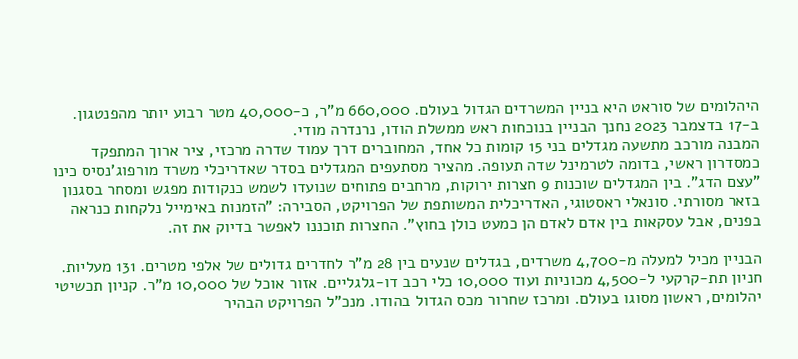היהלומים של סוראט היא בניין המשרדים הגדול בעולם. 660,000 מ"ר, כ-40,000 מטר רבוע יותר מהפנטגון. ב-17 בדצמבר 2023 נחנך הבניין בנוכחות ראש ממשלת הודו, נרנדרה מודי.
המבנה מורכב מתשעה מגדלים בני 15 קומות כל אחד, המחוברים דרך עמוד שדרה מרכזי, ציר ארוך המתפקד כמסדרון ראשי, בדומה לטרמינל שדה תעופה. מהציר מסתעפים המגדלים בסדר שאדריכלי משרד מורפוג'נסיס כינו "עצם הדג". בין המגדלים שוכנות 9 חצרות ירוקות, מרחבים פתוחים שנועדו לשמש כנקודות מפגש ומסחר בסגנון בזאר מסורתי. סונאלי ראסטוגי, האדריכלית המשותפת של הפרויקט, הסבירה: "הזמנות באימייל נלקחות כנראה בפנים, אבל עסקאות בין אדם לאדם הן כמעט כולן בחוץ". החצרות תוכננו לאפשר בדיוק את זה.

הבניין מכיל למעלה מ-4,700 משרדים, בגדלים שנעים בין 28 מ"ר לחדרים גדולים של אלפי מטרים. 131 מעליות. חניון תת-קרקעי ל-4,500 מכוניות ועוד 10,000 כלי רכב דו-גלגליים. אזור אוכל של 10,000 מ"ר. קניון תכשיטי יהלומים, ראשון מסוגו בעולם. ומרכז שחרור מכס הגדול בהודו. מנכ"ל הפרויקט הבהיר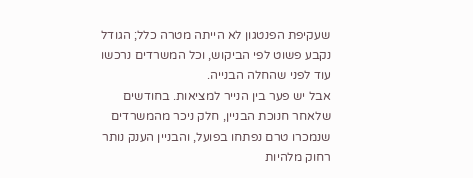שעקיפת הפנטגון לא הייתה מטרה כלל; הגודל נקבע פשוט לפי הביקוש, וכל המשרדים נרכשו עוד לפני שהחלה הבנייה.
אבל יש פער בין הנייר למציאות. בחודשים שלאחר חנוכת הבניין, חלק ניכר מהמשרדים שנמכרו טרם נפתחו בפועל, והבניין הענק נותר רחוק מלהיות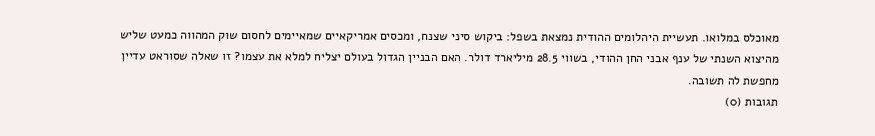מאוכלס במלואו. תעשיית היהלומים ההודית נמצאת בשפל: ביקוש סיני שצנח, ומכסים אמריקאיים שמאיימים לחסום שוק המהווה כמעט שליש מהיצוא השנתי של ענף אבני החן ההודי, בשווי 28.5 מיליארד דולר. האם הבניין הגדול בעולם יצליח למלא את עצמו? זו שאלה שסוראט עדיין מחפשת לה תשובה.
תגובות (0)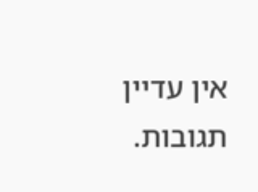אין עדיין תגובות.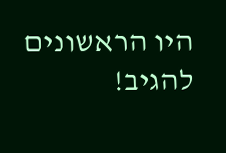היו הראשונים להגיב!